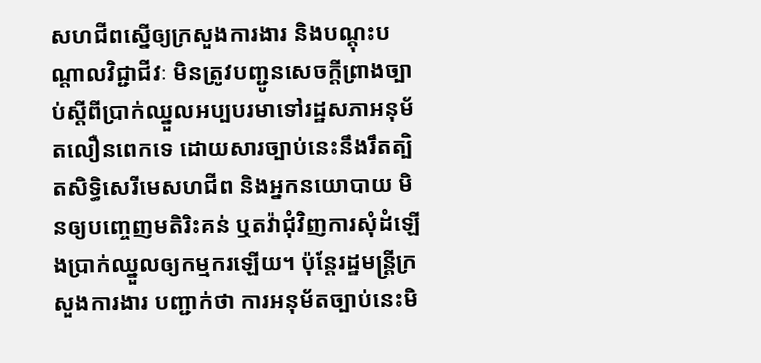សហជីពស្នើឲ្យក្រសួងការងារ និងបណ្ដុះបណ្ដាលវិជ្ជាជីវៈ មិនត្រូវបញ្ជូនសេចក្ដីព្រាងច្បាប់ស្ដីពីប្រាក់ឈ្នួលអប្បបរមាទៅរដ្ឋសភាអនុម័តលឿនពេកទេ ដោយសារច្បាប់នេះនឹងរឹតត្បិតសិទ្ធិសេរីមេសហជីព និងអ្នកនយោបាយ មិនឲ្យបញ្ចេញមតិរិះគន់ ឬតវ៉ាជុំវិញការសុំដំឡើងប្រាក់ឈ្នួលឲ្យកម្មករឡើយ។ ប៉ុន្តែរដ្ឋមន្ត្រីក្រសួងការងារ បញ្ជាក់ថា ការអនុម័តច្បាប់នេះមិ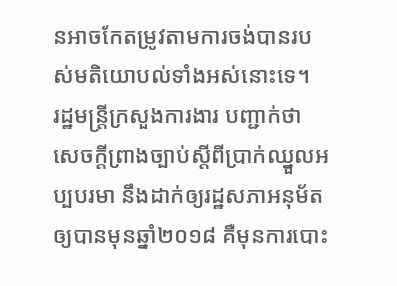នអាចកែតម្រូវតាមការចង់បានរបស់មតិយោបល់ទាំងអស់នោះទេ។
រដ្ឋមន្ត្រីក្រសួងការងារ បញ្ជាក់ថា សេចក្ដីព្រាងច្បាប់ស្ដីពីប្រាក់ឈ្នួលអប្បបរមា នឹងដាក់ឲ្យរដ្ឋសភាអនុម័តឲ្យបានមុនឆ្នាំ២០១៨ គឺមុនការបោះ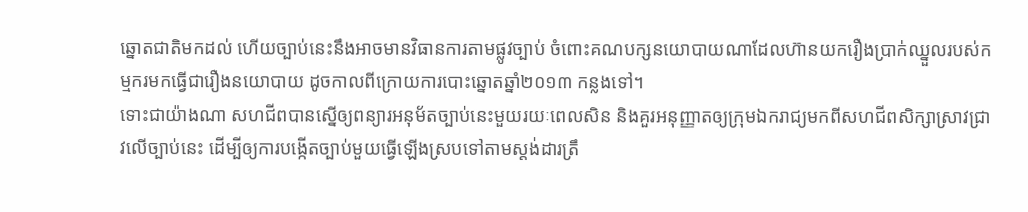ឆ្នោតជាតិមកដល់ ហើយច្បាប់នេះនឹងអាចមានវិធានការតាមផ្លូវច្បាប់ ចំពោះគណបក្សនយោបាយណាដែលហ៊ានយករឿងប្រាក់ឈ្នួលរបស់កម្មករមកធ្វើជារឿងនយោបាយ ដូចកាលពីក្រោយការបោះឆ្នោតឆ្នាំ២០១៣ កន្លងទៅ។
ទោះជាយ៉ាងណា សហជីពបានស្នើឲ្យពន្យារអនុម័តច្បាប់នេះមួយរយៈពេលសិន និងគួរអនុញ្ញាតឲ្យក្រុមឯករាជ្យមកពីសហជីពសិក្សាស្រាវជ្រាវលើច្បាប់នេះ ដើម្បីឲ្យការបង្កើតច្បាប់មួយធ្វើឡើងស្របទៅតាមស្តង់ដារត្រឹ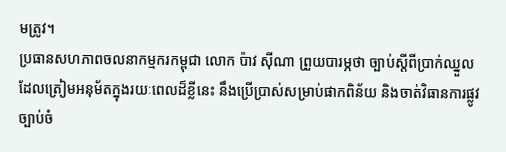មត្រូវ។
ប្រធានសហភាពចលនាកម្មករកម្ពុជា លោក ប៉ាវ ស៊ីណា ព្រួយបារម្ភថា ច្បាប់ស្ដីពីប្រាក់ឈ្នួលដែលត្រៀមអនុម័តក្នុងរយៈពេលដ៏ខ្លីនេះ នឹងប្រើប្រាស់សម្រាប់ផាកពិន័យ និងចាត់វិធានការផ្លូវច្បាប់ចំ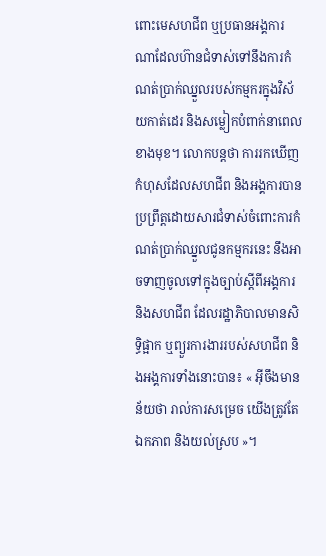ពោះមេសហជីព ឬប្រធានអង្គការណាដែលហ៊ានជំទាស់ទៅនឹងការកំណត់ប្រាក់ឈ្នួលរបស់កម្មករក្នុងវិស័យកាត់ដេរ និងសម្លៀកបំពាក់នាពេលខាងមុខ។ លោកបន្តថា ការរកឃើញកំហុសដែលសហជីព និងអង្គការបានប្រព្រឹត្តដោយសារជំទាស់ចំពោះការកំណត់ប្រាក់ឈ្នួលជូនកម្មករនេះ នឹងអាចទាញចូលទៅក្នុងច្បាប់ស្ដីពីអង្គការ និងសហជីព ដែលរដ្ឋាភិបាលមានសិទ្ធិផ្អាក ឬព្យួរការងាររបស់សហជីព និងអង្គការទាំងនោះបាន៖ « អ៊ីចឹងមានន័យថា រាល់ការសម្រេច យើងត្រូវតែឯកភាព និងយល់ស្រប »។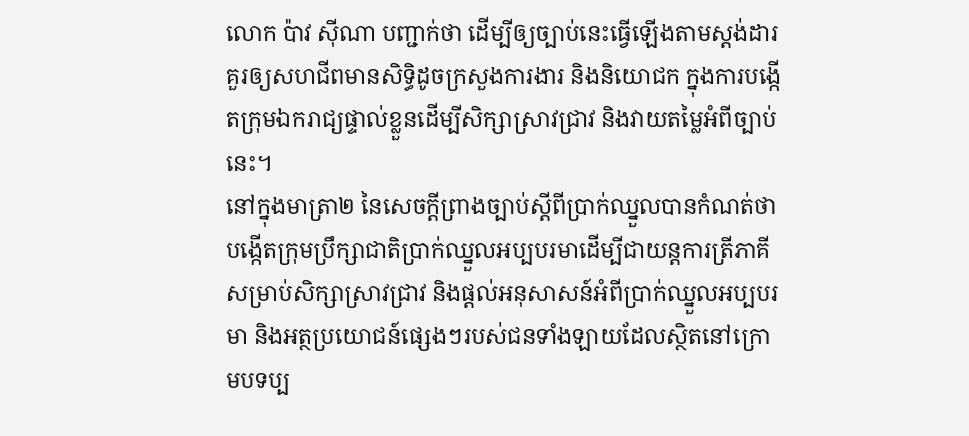លោក ប៉ាវ ស៊ីណា បញ្ជាក់ថា ដើម្បីឲ្យច្បាប់នេះធ្វើឡើងតាមស្តង់ដារ គួរឲ្យសហជីពមានសិទ្ធិដូចក្រសួងការងារ និងនិយោជក ក្នុងការបង្កើតក្រុមឯករាជ្យផ្ទាល់ខ្លួនដើម្បីសិក្សាស្រាវជ្រាវ និងវាយតម្លៃអំពីច្បាប់នេះ។
នៅក្នុងមាត្រា២ នៃសេចក្ដីព្រាងច្បាប់ស្ដីពីប្រាក់ឈ្នួលបានកំណត់ថា បង្កើតក្រុមប្រឹក្សាជាតិប្រាក់ឈ្នួលអប្បបរមាដើម្បីជាយន្តការត្រីភាគីសម្រាប់សិក្សាស្រាវជ្រាវ និងផ្ដល់អនុសាសន៍អំពីប្រាក់ឈ្នួលអប្បបរមា និងអត្ថប្រយោជន៍ផ្សេងៗរបស់ជនទាំងឡាយដែលស្ថិតនៅក្រោមបទប្ប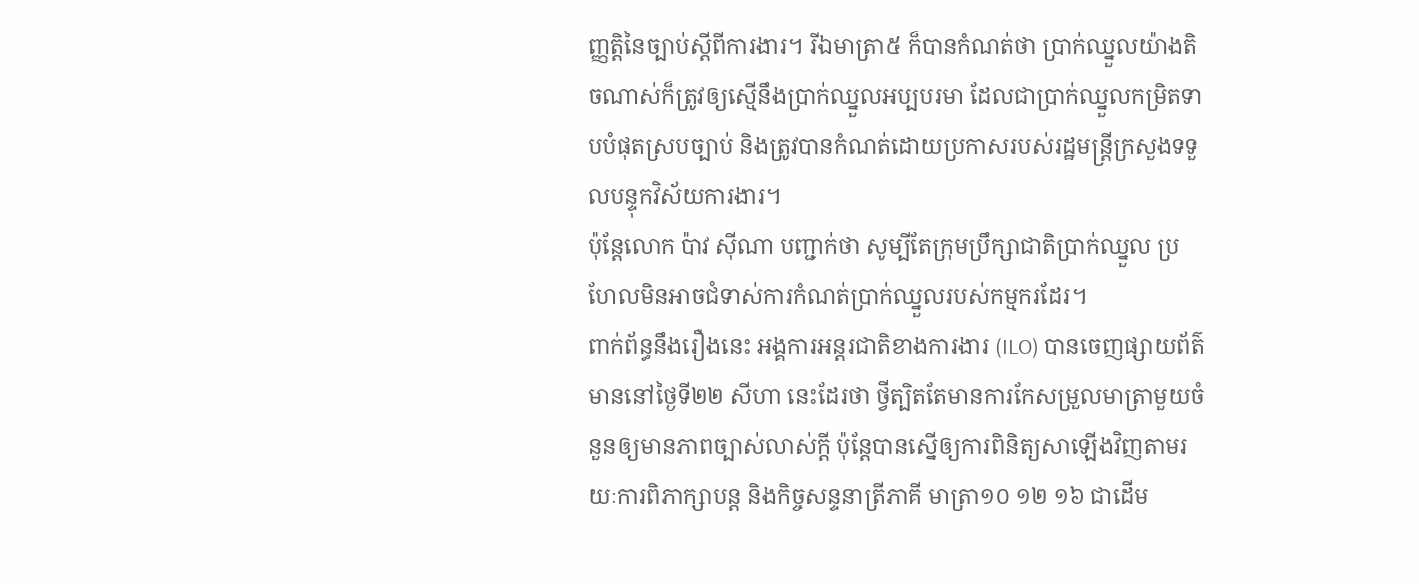ញ្ញត្តិនៃច្បាប់ស្ដីពីការងារ។ រីឯមាត្រា៥ ក៏បានកំណត់ថា ប្រាក់ឈ្នួលយ៉ាងតិចណាស់ក៏ត្រូវឲ្យស្មើនឹងប្រាក់ឈ្នួលអប្បបរមា ដែលជាប្រាក់ឈ្នួលកម្រិតទាបបំផុតស្របច្បាប់ និងត្រូវបានកំណត់ដោយប្រកាសរបស់រដ្ឋមន្ត្រីក្រសួងទទួលបន្ទុកវិស័យការងារ។
ប៉ុន្តែលោក ប៉ាវ ស៊ីណា បញ្ជាក់ថា សូម្បីតែក្រុមប្រឹក្សាជាតិប្រាក់ឈ្នួល ប្រហែលមិនអាចជំទាស់ការកំណត់ប្រាក់ឈ្នួលរបស់កម្មករដែរ។
ពាក់ព័ន្ធនឹងរឿងនេះ អង្គការអន្តរជាតិខាងការងារ (ILO) បានចេញផ្សាយព័ត៌មាននៅថ្ងៃទី២២ សីហា នេះដែរថា ថ្វីត្បិតតែមានការកែសម្រួលមាត្រាមួយចំនួនឲ្យមានភាពច្បាស់លាស់ក្ដី ប៉ុន្តែបានស្នើឲ្យការពិនិត្យសាឡើងវិញតាមរយៈការពិភាក្សាបន្ត និងកិច្ចសន្ទនាត្រីភាគី មាត្រា១០ ១២ ១៦ ជាដើម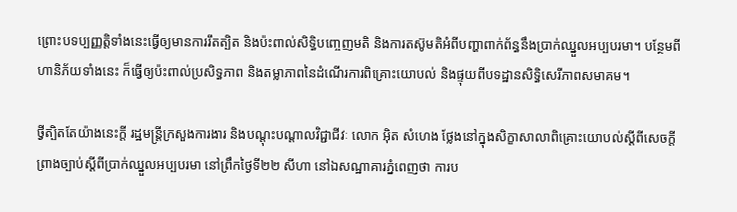ព្រោះបទប្បញ្ញត្តិទាំងនេះធ្វើឲ្យមានការរឹតត្បិត និងប៉ះពាល់សិទ្ធិបញ្ចេញមតិ និងការតស៊ូមតិអំពីបញ្ហាពាក់ព័ន្ធនឹងប្រាក់ឈ្នួលអប្បបរមា។ បន្ថែមពីហានិភ័យទាំងនេះ ក៏ធ្វើឲ្យប៉ះពាល់ប្រសិទ្ធភាព និងតម្លាភាពនៃដំណើរការពិគ្រោះយោបល់ និងផ្ទុយពីបទដ្ឋានសិទ្ធិសេរីភាពសមាគម។

ថ្វីត្បិតតែយ៉ាងនេះក្ដី រដ្ឋមន្ត្រីក្រសួងការងារ និងបណ្ដុះបណ្ដាលវិជ្ជាជីវៈ លោក អ៊ិត សំហេង ថ្លែងនៅក្នុងសិក្ខាសាលាពិគ្រោះយោបល់ស្ដីពីសេចក្ដីព្រាងច្បាប់ស្ដីពីប្រាក់ឈ្នួលអប្បបរមា នៅព្រឹកថ្ងៃទី២២ សីហា នៅឯសណ្ឋាគារភ្នំពេញថា ការប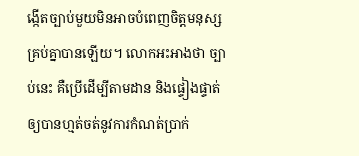ង្កើតច្បាប់មួយមិនអាចបំពេញចិត្តមនុស្សគ្រប់គ្នាបានឡើយ។ លោកអះអាងថា ច្បាប់នេះ គឺប្រើដើម្បីតាមដាន និងផ្ទៀងផ្ទាត់ឲ្យបានហ្មត់ចត់នូវការកំណត់ប្រាក់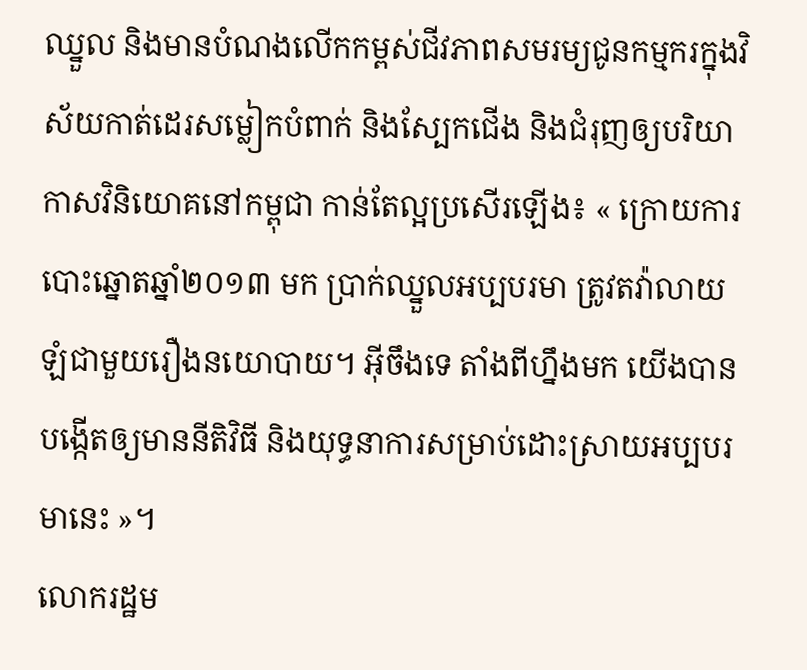ឈ្នួល និងមានបំណងលើកកម្ពស់ជីវភាពសមរម្យជូនកម្មករក្នុងវិស័យកាត់ដេរសម្លៀកបំពាក់ និងស្បែកជើង និងជំរុញឲ្យបរិយាកាសវិនិយោគនៅកម្ពុជា កាន់តែល្អប្រសើរឡើង៖ « ក្រោយការបោះឆ្នោតឆ្នាំ២០១៣ មក ប្រាក់ឈ្នួលអប្បបរមា ត្រូវតវ៉ាលាយឡំជាមួយរឿងនយោបាយ។ អ៊ីចឹងទេ តាំងពីហ្នឹងមក យើងបានបង្កើតឲ្យមាននីតិវិធី និងយុទ្ធនាការសម្រាប់ដោះស្រាយអប្បបរមានេះ »។
លោករដ្ឋម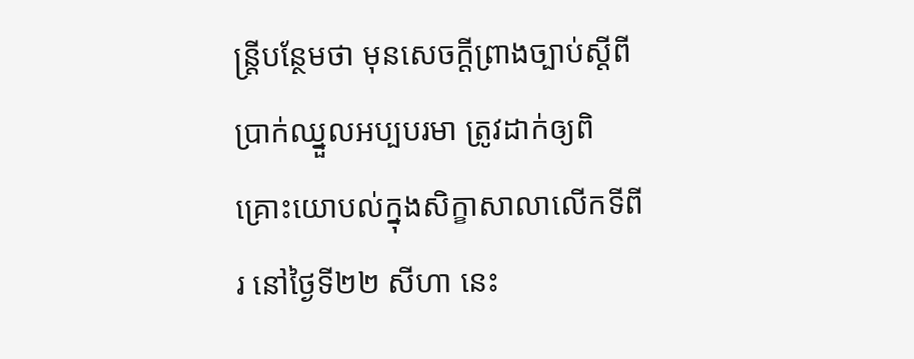ន្ត្រីបន្ថែមថា មុនសេចក្ដីព្រាងច្បាប់ស្ដីពីប្រាក់ឈ្នួលអប្បបរមា ត្រូវដាក់ឲ្យពិគ្រោះយោបល់ក្នុងសិក្ខាសាលាលើកទីពីរ នៅថ្ងៃទី២២ សីហា នេះ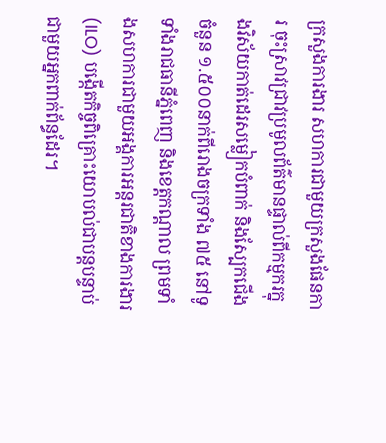ក្រសួងការងារ សហការជាមួយក្រសួងផែនការ ចុះស្រាវជ្រាវប្រមូលព័ត៌មានផ្ទាល់ពីកម្មករក្នុងវិស័យកាត់ដេរសម្លៀកបំពាក់ និងស្បែកជើងចំនួន ១.៥០០នាក់ពីរោងចក្រទាំង ៧៥ នៅទូទាំងរាជធានីភ្នំពេញ និងខេត្តកណ្ដាល ព្រមទាំងសហការជាមួយអង្គការអន្តរជាតិខាងការងារ (ILO) បង្កើតកិច្ចពិគ្រោះយោបល់ជាបន្តបន្ទាប់ជាមួយអ្នកពាក់ព័ន្ធដែរ។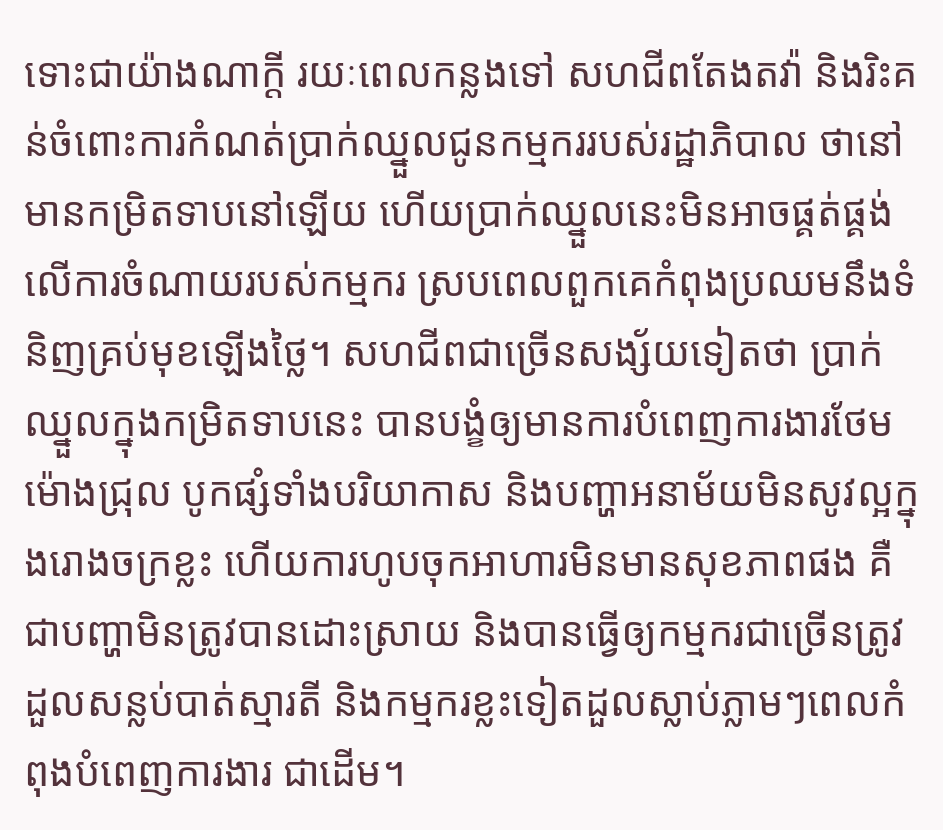ទោះជាយ៉ាងណាក្ដី រយៈពេលកន្លងទៅ សហជីពតែងតវ៉ា និងរិះគន់ចំពោះការកំណត់ប្រាក់ឈ្នួលជូនកម្មកររបស់រដ្ឋាភិបាល ថានៅមានកម្រិតទាបនៅឡើយ ហើយប្រាក់ឈ្នួលនេះមិនអាចផ្គត់ផ្គង់លើការចំណាយរបស់កម្មករ ស្របពេលពួកគេកំពុងប្រឈមនឹងទំនិញគ្រប់មុខឡើងថ្លៃ។ សហជីពជាច្រើនសង្ស័យទៀតថា ប្រាក់ឈ្នួលក្នុងកម្រិតទាបនេះ បានបង្ខំឲ្យមានការបំពេញការងារថែមម៉ោងជ្រុល បូកផ្សំទាំងបរិយាកាស និងបញ្ហាអនាម័យមិនសូវល្អក្នុងរោងចក្រខ្លះ ហើយការហូបចុកអាហារមិនមានសុខភាពផង គឺជាបញ្ហាមិនត្រូវបានដោះស្រាយ និងបានធ្វើឲ្យកម្មករជាច្រើនត្រូវដួលសន្លប់បាត់ស្មារតី និងកម្មករខ្លះទៀតដួលស្លាប់ភ្លាមៗពេលកំពុងបំពេញការងារ ជាដើម។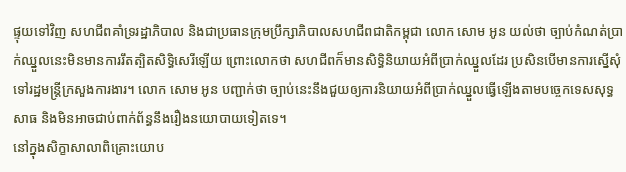ផ្ទុយទៅវិញ សហជីពគាំទ្ររដ្ឋាភិបាល និងជាប្រធានក្រុមប្រឹក្សាភិបាលសហជីពជាតិកម្ពុជា លោក សោម អូន យល់ថា ច្បាប់កំណត់ប្រាក់ឈ្នួលនេះមិនមានការរឹតត្បិតសិទ្ធិសេរីឡើយ ព្រោះលោកថា សហជីពក៏មានសិទ្ធិនិយាយអំពីប្រាក់ឈ្នួលដែរ ប្រសិនបើមានការស្នើសុំទៅរដ្ឋមន្ត្រីក្រសួងការងារ។ លោក សោម អូន បញ្ជាក់ថា ច្បាប់នេះនឹងជួយឲ្យការនិយាយអំពីប្រាក់ឈ្នួលធ្វើឡើងតាមបច្ចេកទេសសុទ្ធសាធ និងមិនអាចជាប់ពាក់ព័ន្ធនឹងរឿងនយោបាយទៀតទេ។
នៅក្នុងសិក្ខាសាលាពិគ្រោះយោប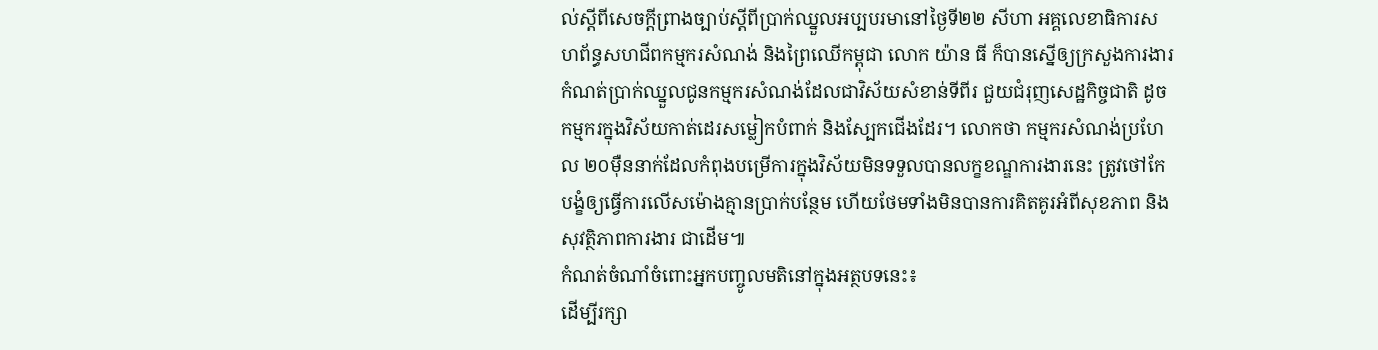ល់ស្ដីពីសេចក្ដីព្រាងច្បាប់ស្ដីពីប្រាក់ឈ្នួលអប្បបរមានៅថ្ងៃទី២២ សីហា អគ្គលេខាធិការសហព័ន្ធសហជីពកម្មករសំណង់ និងព្រៃឈើកម្ពុជា លោក យ៉ាន ធី ក៏បានស្នើឲ្យក្រសួងការងារ កំណត់ប្រាក់ឈ្នួលជូនកម្មករសំណង់ដែលជាវិស័យសំខាន់ទីពីរ ជួយជំរុញសេដ្ឋកិច្ចជាតិ ដូចកម្មករក្នុងវិស័យកាត់ដេរសម្លៀកបំពាក់ និងស្បែកជើងដែរ។ លោកថា កម្មករសំណង់ប្រហែល ២០ម៉ឺននាក់ដែលកំពុងបម្រើការក្នុងវិស័យមិនទទួលបានលក្ខខណ្ឌការងារនេះ ត្រូវថៅកែបង្ខំឲ្យធ្វើការលើសម៉ោងគ្មានប្រាក់បន្ថែម ហើយថែមទាំងមិនបានការគិតគូរអំពីសុខភាព និងសុវត្ថិភាពការងារ ជាដើម៕
កំណត់ចំណាំចំពោះអ្នកបញ្ចូលមតិនៅក្នុងអត្ថបទនេះ៖
ដើម្បីរក្សា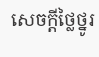សេចក្ដីថ្លៃថ្នូរ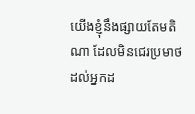យើងខ្ញុំនឹងផ្សាយតែមតិណា ដែលមិនជេរប្រមាថដល់អ្នកដ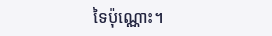ទៃប៉ុណ្ណោះ។